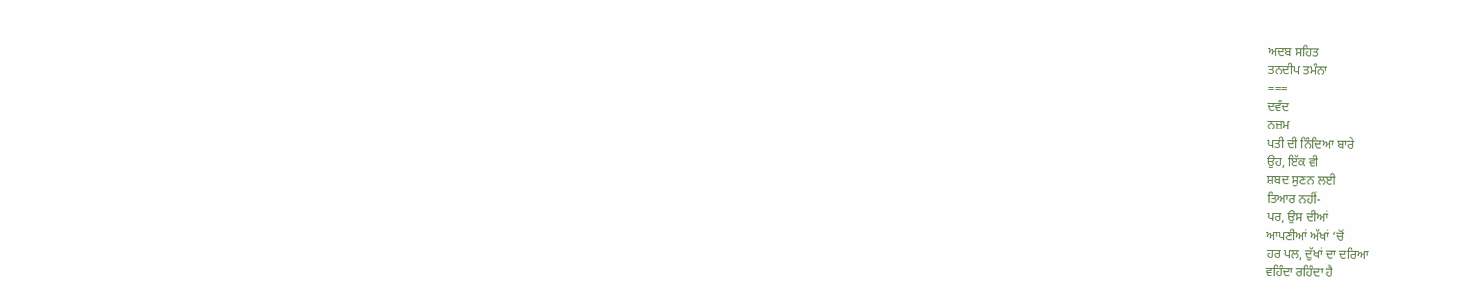ਅਦਬ ਸਹਿਤ
ਤਨਦੀਪ ਤਮੰਨਾ
===
ਦਵੰਦ
ਨਜ਼ਮ
ਪਤੀ ਦੀ ਨਿੰਦਿਆ ਬਾਰੇ
ਉਹ, ਇੱਕ ਵੀ
ਸ਼ਬਦ ਸੁਣਨ ਲਈ
ਤਿਆਰ ਨਹੀਂ-
ਪਰ, ਉਸ ਦੀਆਂ
ਆਪਣੀਆਂ ਅੱਖਾਂ ‘ਚੋਂ
ਹਰ ਪਲ, ਦੁੱਖਾਂ ਦਾ ਦਰਿਆ
ਵਹਿੰਦਾ ਰਹਿੰਦਾ ਹੈ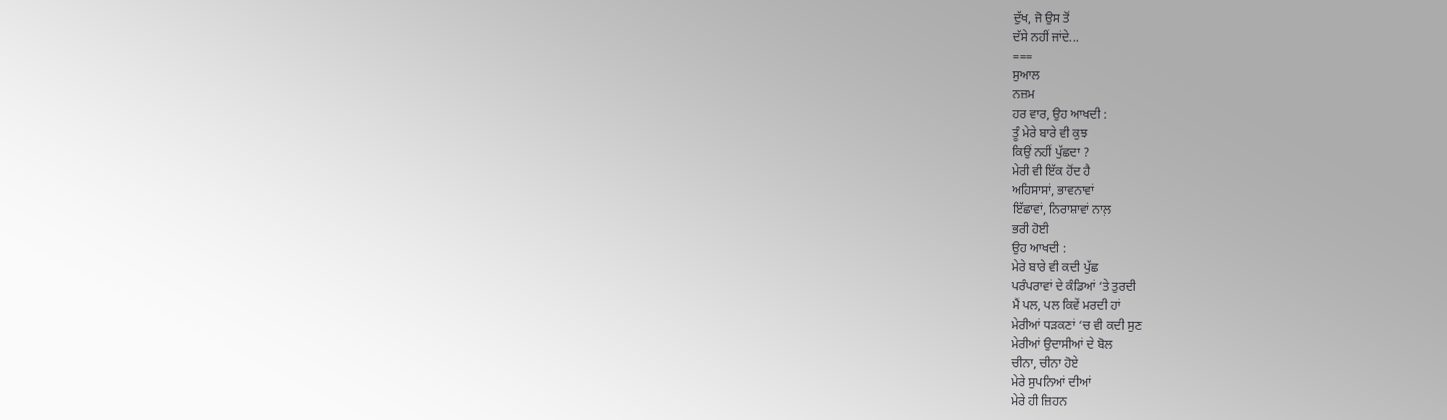ਦੁੱਖ, ਜੋ ਉਸ ਤੋਂ
ਦੱਸੇ ਨਹੀਂ ਜਾਂਦੇ...
===
ਸੁਆਲ
ਨਜ਼ਮ
ਹਰ ਵਾਰ, ਉਹ ਆਖਦੀ :
ਤੂੰ ਮੇਰੇ ਬਾਰੇ ਵੀ ਕੁਝ
ਕਿਉਂ ਨਹੀਂ ਪੁੱਛਦਾ ?
ਮੇਰੀ ਵੀ ਇੱਕ ਹੋਂਦ ਹੈ
ਅਹਿਸਾਸਾਂ, ਭਾਵਨਾਵਾਂ
ਇੱਛਾਵਾਂ, ਨਿਰਾਸ਼ਾਵਾਂ ਨਾਲ਼
ਭਰੀ ਹੋਈ
ਉਹ ਆਖਦੀ :
ਮੇਰੇ ਬਾਰੇ ਵੀ ਕਦੀ ਪੁੱਛ
ਪਰੰਪਰਾਵਾਂ ਦੇ ਕੰਡਿਆਂ ‘ਤੇ ਤੁਰਦੀ
ਮੈਂ ਪਲ, ਪਲ ਕਿਵੇਂ ਮਰਦੀ ਹਾਂ
ਮੇਰੀਆਂ ਧੜਕਣਾਂ ‘ਚ ਵੀ ਕਦੀ ਸੁਣ
ਮੇਰੀਆਂ ਉਦਾਸੀਆਂ ਦੇ ਬੋਲ
ਚੀਨਾ, ਚੀਨਾ ਹੋਏ
ਮੇਰੇ ਸੁਪਨਿਆਂ ਦੀਆਂ
ਮੇਰੇ ਹੀ ਜ਼ਿਹਨ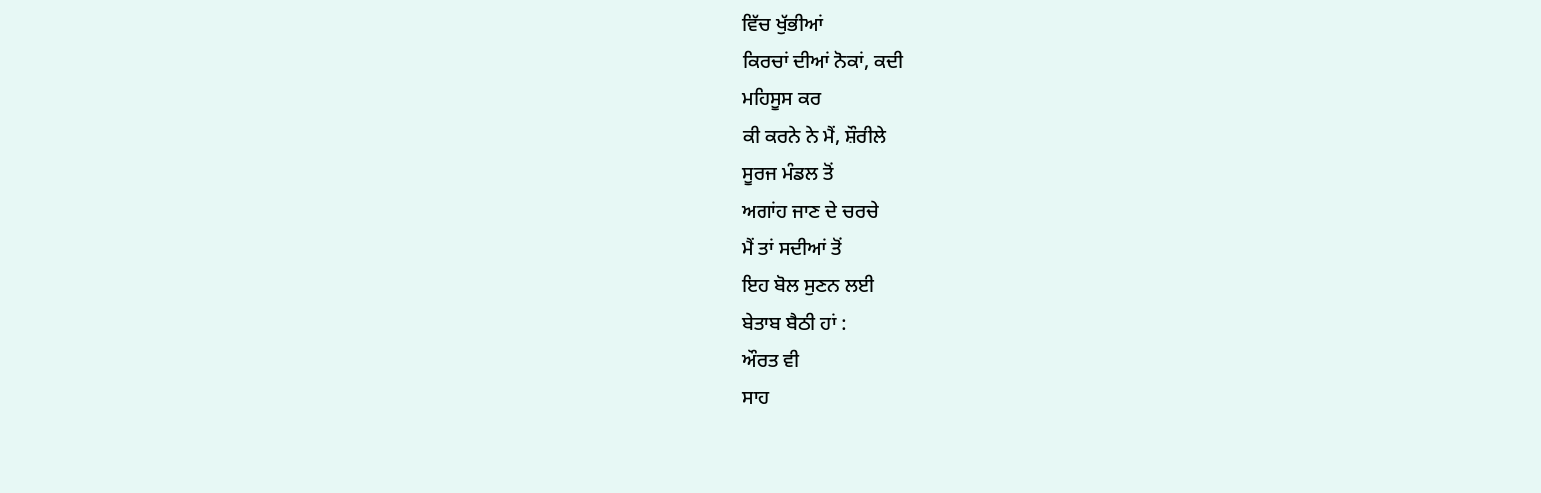ਵਿੱਚ ਖੁੱਭੀਆਂ
ਕਿਰਚਾਂ ਦੀਆਂ ਨੋਕਾਂ, ਕਦੀ
ਮਹਿਸੂਸ ਕਰ
ਕੀ ਕਰਨੇ ਨੇ ਮੈਂ, ਸ਼ੌਰੀਲੇ
ਸੂਰਜ ਮੰਡਲ ਤੋਂ
ਅਗਾਂਹ ਜਾਣ ਦੇ ਚਰਚੇ
ਮੈਂ ਤਾਂ ਸਦੀਆਂ ਤੋਂ
ਇਹ ਬੋਲ ਸੁਣਨ ਲਈ
ਬੇਤਾਬ ਬੈਠੀ ਹਾਂ :
ਔਰਤ ਵੀ
ਸਾਹ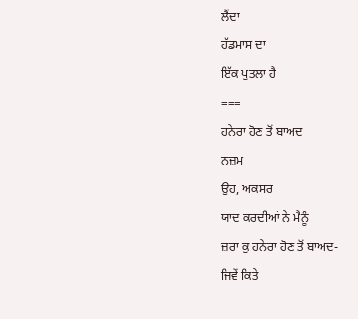ਲੈਂਦਾ
ਹੱਡਮਾਸ ਦਾ
ਇੱਕ ਪੁਤਲਾ ਹੈ
===
ਹਨੇਰਾ ਹੋਣ ਤੋਂ ਬਾਅਦ
ਨਜ਼ਮ
ਉਹ, ਅਕਸਰ
ਯਾਦ ਕਰਦੀਆਂ ਨੇ ਮੈਨੂੰ
ਜ਼ਰਾ ਕੁ ਹਨੇਰਾ ਹੋਣ ਤੋਂ ਬਾਅਦ-
ਜਿਵੇਂ ਕਿਤੇ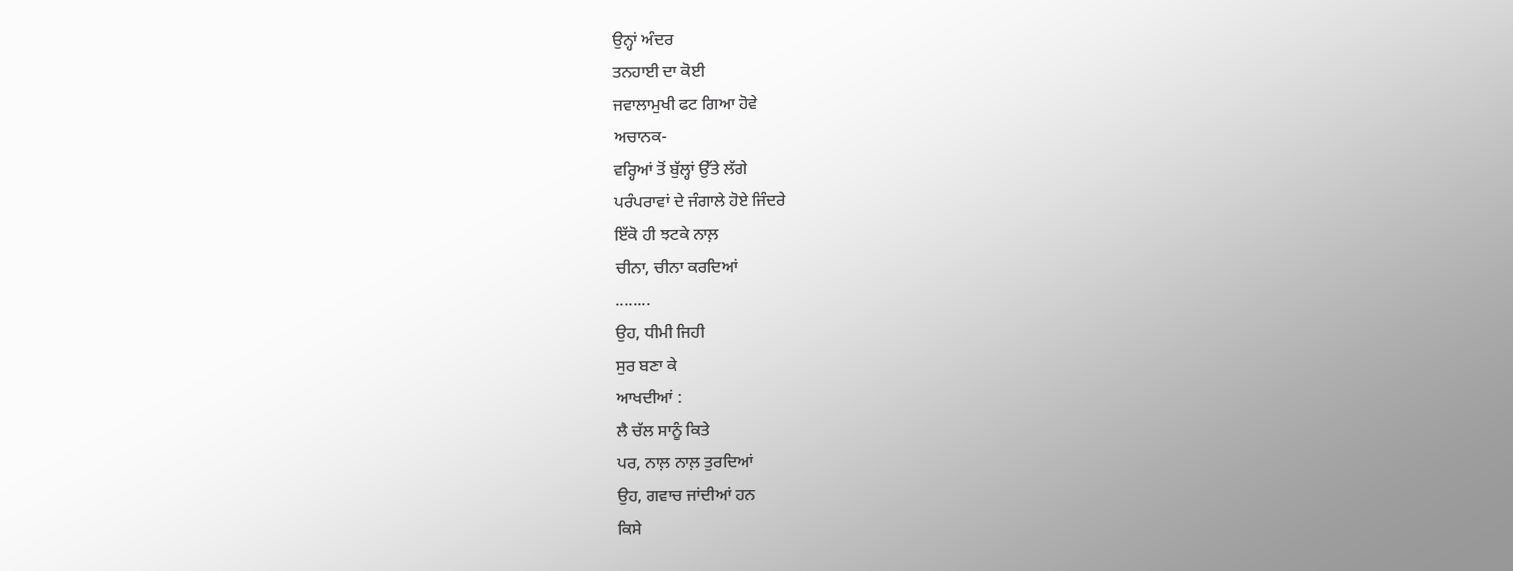ਉਨ੍ਹਾਂ ਅੰਦਰ
ਤਨਹਾਈ ਦਾ ਕੋਈ
ਜਵਾਲਾਮੁਖੀ ਫਟ ਗਿਆ ਹੋਵੇ
ਅਚਾਨਕ-
ਵਰ੍ਹਿਆਂ ਤੋਂ ਬੁੱਲ੍ਹਾਂ ਉੱਤੇ ਲੱਗੇ
ਪਰੰਪਰਾਵਾਂ ਦੇ ਜੰਗਾਲੇ ਹੋਏ ਜਿੰਦਰੇ
ਇੱਕੋ ਹੀ ਝਟਕੇ ਨਾਲ਼
ਚੀਨਾ, ਚੀਨਾ ਕਰਦਿਆਂ
........
ਉਹ, ਧੀਮੀ ਜਿਹੀ
ਸੁਰ ਬਣਾ ਕੇ
ਆਖਦੀਆਂ :
ਲੈ ਚੱਲ ਸਾਨੂੰ ਕਿਤੇ
ਪਰ, ਨਾਲ਼ ਨਾਲ਼ ਤੁਰਦਿਆਂ
ਉਹ, ਗਵਾਚ ਜਾਂਦੀਆਂ ਹਨ
ਕਿਸੇ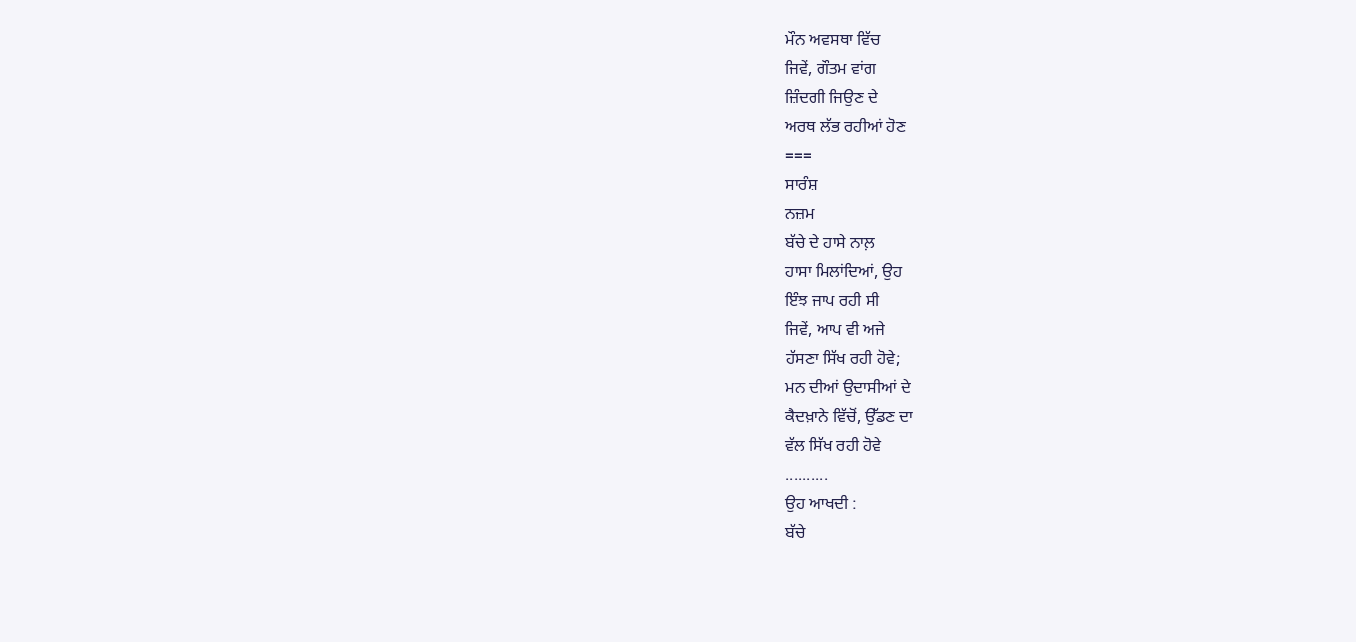ਮੌਨ ਅਵਸਥਾ ਵਿੱਚ
ਜਿਵੇਂ, ਗੌਤਮ ਵਾਂਗ
ਜ਼ਿੰਦਗੀ ਜਿਉਣ ਦੇ
ਅਰਥ ਲੱਭ ਰਹੀਆਂ ਹੋਣ
===
ਸਾਰੰਸ਼
ਨਜ਼ਮ
ਬੱਚੇ ਦੇ ਹਾਸੇ ਨਾਲ਼
ਹਾਸਾ ਮਿਲਾਂਦਿਆਂ, ਉਹ
ਇੰਝ ਜਾਪ ਰਹੀ ਸੀ
ਜਿਵੇਂ, ਆਪ ਵੀ ਅਜੇ
ਹੱਸਣਾ ਸਿੱਖ ਰਹੀ ਹੋਵੇ;
ਮਨ ਦੀਆਂ ਉਦਾਸੀਆਂ ਦੇ
ਕੈਦਖ਼ਾਨੇ ਵਿੱਚੋਂ, ਉੱਡਣ ਦਾ
ਵੱਲ ਸਿੱਖ ਰਹੀ ਹੋਵੇ
..........
ਉਹ ਆਖਦੀ :
ਬੱਚੇ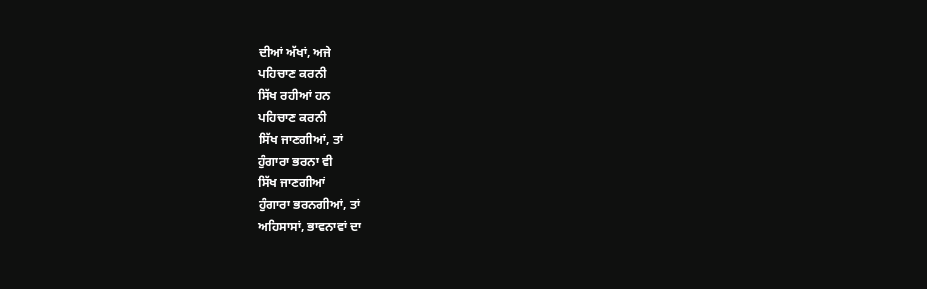ਦੀਆਂ ਅੱਖਾਂ, ਅਜੇ
ਪਹਿਚਾਣ ਕਰਨੀ
ਸਿੱਖ ਰਹੀਆਂ ਹਨ
ਪਹਿਚਾਣ ਕਰਨੀ
ਸਿੱਖ ਜਾਣਗੀਆਂ, ਤਾਂ
ਹੁੰਗਾਰਾ ਭਰਨਾ ਵੀ
ਸਿੱਖ ਜਾਣਗੀਆਂ
ਹੁੰਗਾਰਾ ਭਰਨਗੀਆਂ, ਤਾਂ
ਅਹਿਸਾਸਾਂ, ਭਾਵਨਾਵਾਂ ਦਾ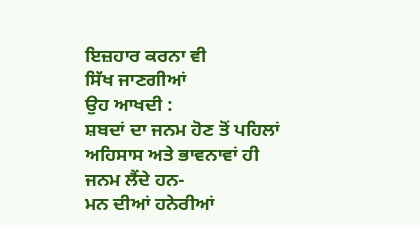ਇਜ਼ਹਾਰ ਕਰਨਾ ਵੀ
ਸਿੱਖ ਜਾਣਗੀਆਂ
ਉਹ ਆਖਦੀ :
ਸ਼ਬਦਾਂ ਦਾ ਜਨਮ ਹੋਣ ਤੋਂ ਪਹਿਲਾਂ
ਅਹਿਸਾਸ ਅਤੇ ਭਾਵਨਾਵਾਂ ਹੀ
ਜਨਮ ਲੈਂਦੇ ਹਨ-
ਮਨ ਦੀਆਂ ਹਨੇਰੀਆਂ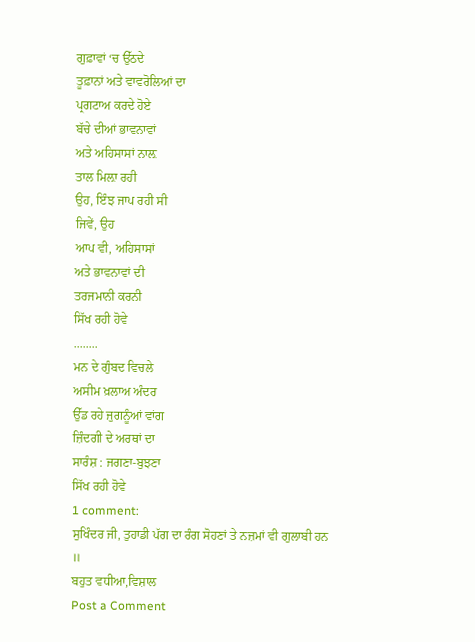ਗੁਫ਼ਾਵਾਂ ‘ਚ ਉੱਠਦੇ
ਤੂਫ਼ਾਨਾਂ ਅਤੇ ਵਾਵਰੋਲਿਆਂ ਦਾ
ਪ੍ਰਗਟਾਅ ਕਰਦੇ ਹੋਏ
ਬੱਚੇ ਦੀਆਂ ਭਾਵਨਾਵਾਂ
ਅਤੇ ਅਹਿਸਾਸਾਂ ਨਾਲ਼
ਤਾਲ ਮਿਲ਼ਾ ਰਹੀ
ਉਹ, ਇੰਝ ਜਾਪ ਰਹੀ ਸੀ
ਜਿਵੇਂ, ਉਹ
ਆਪ ਵੀ, ਅਹਿਸਾਸਾਂ
ਅਤੇ ਭਾਵਨਾਵਾਂ ਦੀ
ਤਰਜਮਾਨੀ ਕਰਨੀ
ਸਿੱਖ ਰਹੀ ਹੋਵੇ
........
ਮਨ ਦੇ ਗੁੰਬਦ ਵਿਚਲੇ
ਅਸੀਮ ਖ਼ਲਾਅ ਅੰਦਰ
ਉੱਡ ਰਹੇ ਜੁਗਨੂੰਆਂ ਵਾਂਗ
ਜ਼ਿੰਦਗੀ ਦੇ ਅਰਥਾਂ ਦਾ
ਸਾਰੰਸ਼ : ਜਗਣਾ-ਬੁਝਣਾ
ਸਿੱਖ ਰਹੀ ਹੋਵੇ
1 comment:
ਸੁਖਿੰਦਰ ਜੀ, ਤੁਹਾਡੀ ਪੱਗ ਦਾ ਰੰਗ ਸੋਹਣਾਂ ਤੇ ਨਜ਼ਮਾਂ ਵੀ ਗੁਲਾਬੀ ਹਨ ॥
ਬਹੁਤ ਵਧੀਆ,ਵਿਸ਼ਾਲ
Post a Comment